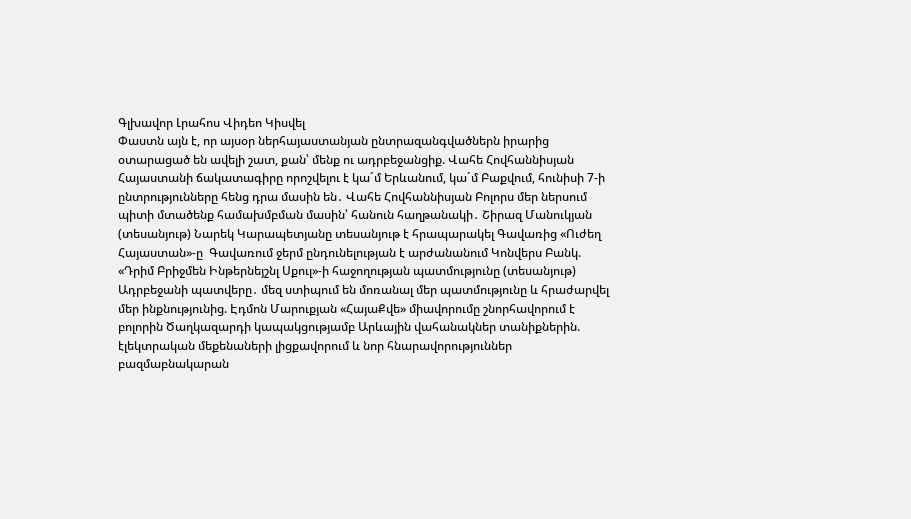Գլխավոր Լրահոս Վիդեո Կիսվել
Փաստն այն է, որ այսօր ներհայաստանյան ընտրազանգվածներն իրարից օտարացած են ավելի շատ, քան՝ մենք ու ադրբեջանցիք. Վահե Հովհաննիսյան Հայաստանի ճակատագիրը որոշվելու է կա´մ Երևանում, կա´մ Բաքվում, հունիսի 7-ի ընտրությունները հենց դրա մասին են․ Վահե Հովհաննիսյան Բոլորս մեր ներսում պիտի մտածենք համախմբման մասին՝ հանուն հաղթանակի․ Շիրազ Մանուկյան (տեսանյութ) Նարեկ Կարապետյանը տեսանյութ է հրապարակել Գավառից «Ուժեղ Հայաստան»-ը  Գավառում ջերմ ընդունելության է արժանանում Կոնվերս Բանկ. «Դրիմ Բրիջմեն Ինթերնեյշնլ Սքուլ»-ի հաջողության պատմությունը (տեսանյութ) Ադրբեջանի պատվերը․ մեզ ստիպում են մոռանալ մեր պատմությունը և հրաժարվել մեր ինքնությունից. Էդմոն Մարուքյան «ՀայաՔվե» միավորումը շնորհավորում է բոլորին Ծաղկազարդի կապակցությամբ Արևային վահանակներ տանիքներին. էլեկտրական մեքենաների լիցքավորում և նոր հնարավորություններ բազմաբնակարան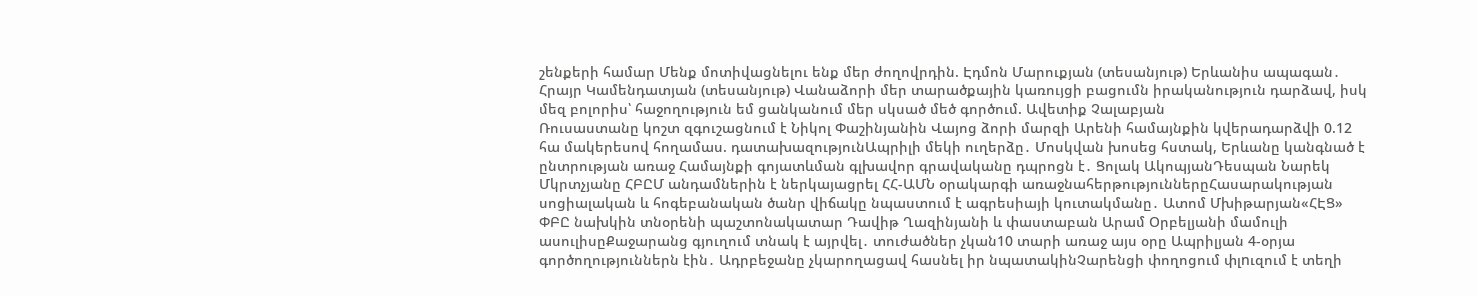շենքերի համար Մենք մոտիվացնելու ենք մեր ժողովրդին. Էդմոն Մարուքյան (տեսանյութ) Երևանիս ապագան․ Հրայր Կամենդատյան (տեսանյութ) Վանաձորի մեր տարածքային կառույցի բացումն իրականություն դարձավ, իսկ մեզ բոլորիս՝ հաջողություն եմ ցանկանում մեր սկսած մեծ գործում. Ավետիք Չալաբյան
Ռուսաստանը կոշտ զգուշացնում է Նիկոլ Փաշինյանին Վայոց ձորի մարզի Արենի համայնքին կվերադարձվի 0.12 հա մակերեսով հողամաս. դատախազությունԱպրիլի մեկի ուղերձը․ Մոսկվան խոսեց հստակ, Երևանը կանգնած է ընտրության առաջ Համայնքի գոյատևման գլխավոր գրավականը դպրոցն է․ Ցոլակ ԱկոպյանԴեսպան Նարեկ Մկրտչյանը ՀԲԸՄ անդամներին է ներկայացրել ՀՀ-ԱՄՆ օրակարգի առաջնահերթություններըՀասարակության սոցիալական և հոգեբանական ծանր վիճակը նպաստում է ագրեսիայի կուտակմանը․ Ատոմ Մխիթարյան«ՀԷՑ» ՓԲԸ նախկին տնօրենի պաշտոնակատար Դավիթ Ղազինյանի և փաստաբան Արամ Օրբելյանի մամուլի ասուլիսըՔաջարանց գյուղում տնակ է այրվել․ տուժածներ չկան10 տարի առաջ այս օրը Ապրիլյան 4-օրյա գործողություններն էին․ Ադրբեջանը չկարողացավ հասնել իր նպատակինՉարենցի փողոցում փլnւզում է տեղի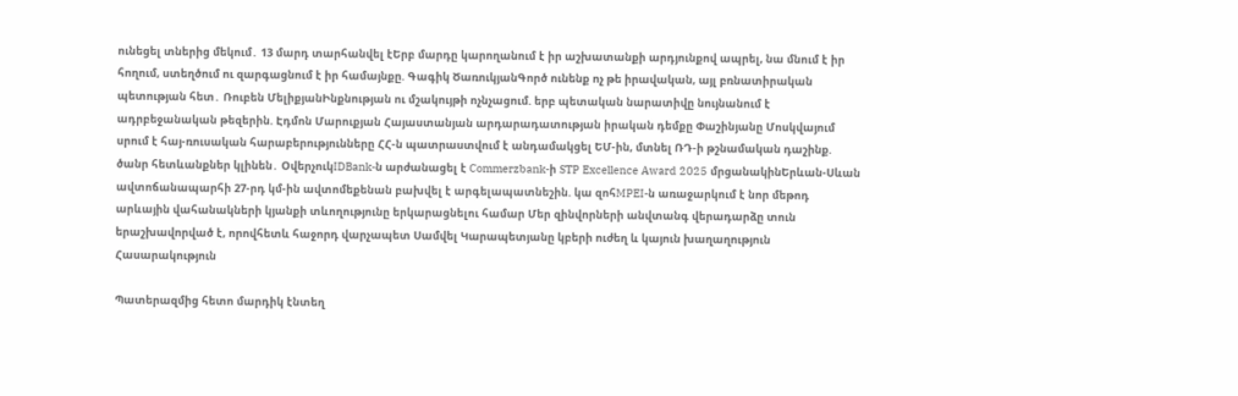ունեցել տներից մեկում․ 13 մարդ տարհանվել էԵրբ մարդը կարողանում է իր աշխատանքի արդյունքով ապրել, նա մնում է իր հողում, ստեղծում ու զարգացնում է իր համայնքը. Գագիկ ԾառուկյանԳործ ունենք ոչ թե իրավական, այլ բռնատիրական պետության հետ․ Ռուբեն ՄելիքյանԻնքնության ու մշակույթի ոչնչացում. երբ պետական նարատիվը նույնանում է ադրբեջանական թեզերին. Էդմոն Մարուքյան Հայաստանյան արդարադատության իրական դեմքը Փաշինյանը Մոսկվայում սրում է հայ-ռուսական հարաբերությունները ՀՀ-ն պատրաստվում է անդամակցել ԵՄ-ին, մտնել ՌԴ-ի թշնամական դաշինք. ծանր հետևանքներ կլինեն․ ՕվերչուկIDBank-ն արժանացել է Commerzbank-ի STP Excellence Award 2025 մրցանակինԵրևան-Սևան ավտոճանապարհի 27-րդ կմ-ին ավտոմեքենան բախվել է արգելապատնեշին. կա զոհMPEI-ն առաջարկում է նոր մեթոդ արևային վահանակների կյանքի տևողությունը երկարացնելու համար Մեր զինվորների անվտանգ վերադարձը տուն երաշխավորված է, որովհետև հաջորդ վարչապետ Սամվել Կարապետյանը կբերի ուժեղ և կայուն խաղաղություն
Հասարակություն

Պատերազմից հետո մարդիկ էնտեղ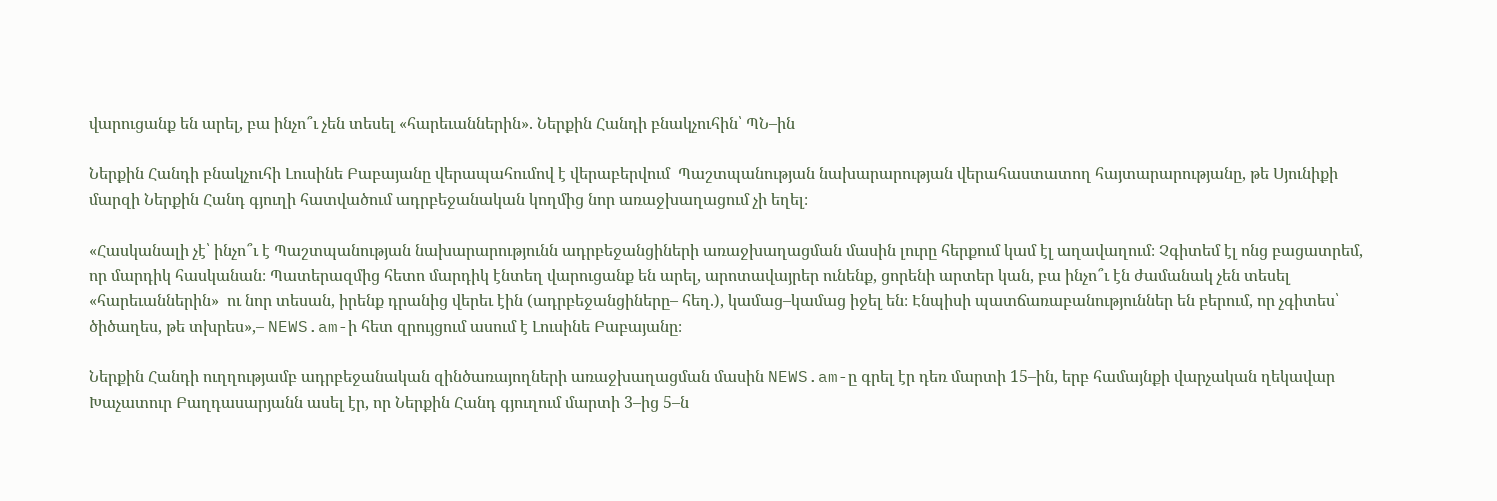վարուցանք են արել, բա ինչո՞ւ չեն տեսել «հարեւաններին». Ներքին Հանդի բնակչուհին՝ ՊՆ–ին

Ներքին Հանդի բնակչուհի Լուսինե Բաբայանը վերապահումով է վերաբերվում  Պաշտպանության նախարարության վերահաստատող հայտարարությանը, թե Սյունիքի մարզի Ներքին Հանդ գյուղի հատվածում ադրբեջանական կողմից նոր առաջխաղացում չի եղել։

«Հասկանալի չէ՝ ինչո՞ւ է Պաշտպանության նախարարությունն ադրբեջանցիների առաջխաղացման մասին լուրը հերքում կամ էլ աղավաղում։ Չգիտեմ էլ ոնց բացատրեմ, որ մարդիկ հասկանան։ Պատերազմից հետո մարդիկ էնտեղ վարուցանք են արել, արոտավայրեր ունենք, ցորենի արտեր կան, բա ինչո՞ւ էն ժամանակ չեն տեսել «հարեւաններին»  ու նոր տեսան, իրենք դրանից վերեւ էին (ադրբեջանցիները– հեղ.), կամաց–կամաց իջել են։ Էնպիսի պատճառաբանություններ են բերում, որ չգիտես՝ ծիծաղես, թե տխրես»,– NEWS.am-ի հետ զրույցում ասում է Լուսինե Բաբայանը։

Ներքին Հանդի ուղղությամբ ադրբեջանական զինծառայողների առաջխաղացման մասին NEWS.am-ը գրել էր դեռ մարտի 15–ին, երբ համայնքի վարչական ղեկավար Խաչատուր Բաղդասարյանն ասել էր, որ Ներքին Հանդ գյուղում մարտի 3–ից 5–ն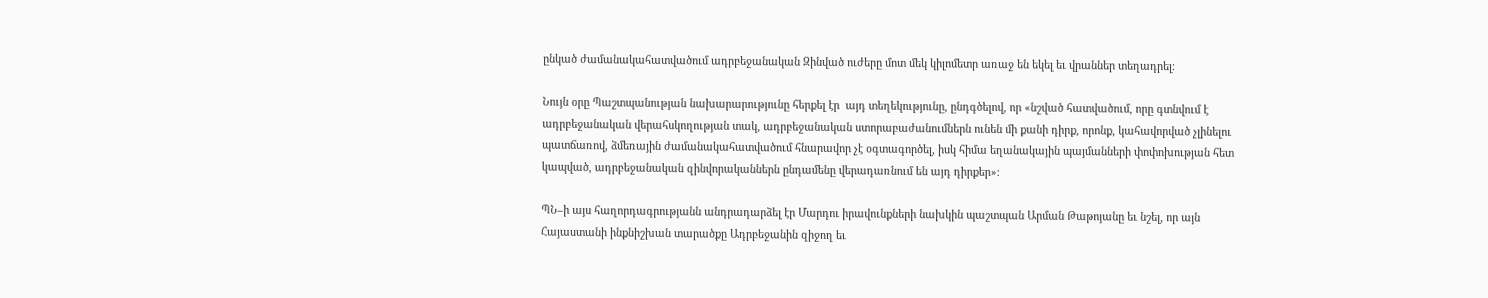ընկած ժամանակահատվածում ադրբեջանական Զինված ուժերը մոտ մեկ կիլոմետր առաջ են եկել եւ վրաններ տեղադրել։

Նույն օրը Պաշտպանության նախարարությունը հերքել էր  այդ տեղեկությունը, ընդգծելով, որ «նշված հատվածում, որը գտնվում է ադրբեջանական վերահսկողության տակ, ադրբեջանական ստորաբաժանումներն ունեն մի քանի դիրք, որոնք, կահավորված չլինելու պատճառով, ձմեռային ժամանակահատվածում հնարավոր չէ օգտագործել, իսկ հիմա եղանակային պայմանների փոփոխության հետ կապված, ադրբեջանական զինվորականներն ընդամենը վերադառնում են այդ դիրքեր»։

ՊՆ–ի այս հաղորդագրությանն անդրադարձել էր Մարդու իրավունքների նախկին պաշտպան Արման Թաթոյանը եւ նշել, որ այն Հայաստանի ինքնիշխան տարածքը Ադրբեջանին զիջող եւ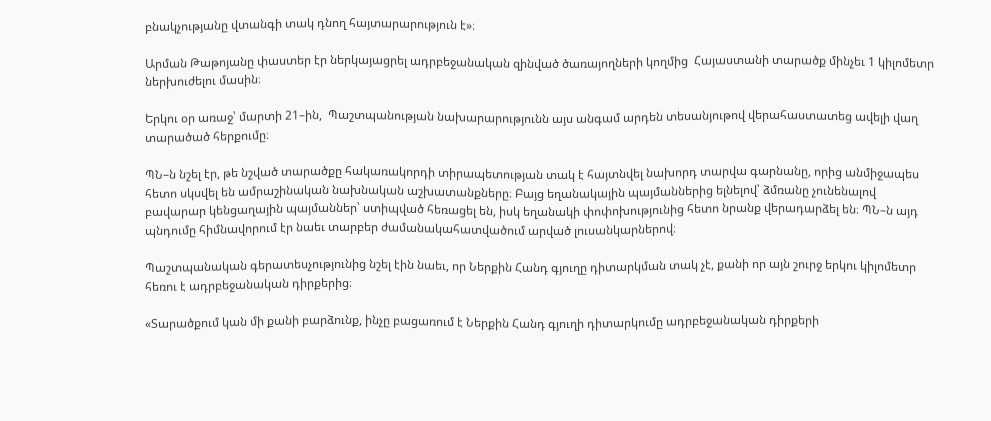բնակչությանը վտանգի տակ դնող հայտարարություն է»։

Արման Թաթոյանը փաստեր էր ներկայացրել ադրբեջանական զինված ծառայողների կողմից  Հայաստանի տարածք մինչեւ 1 կիլոմետր ներխուժելու մասին։

Երկու օր առաջ՝ մարտի 21–ին,  Պաշտպանության նախարարությունն այս անգամ արդեն տեսանյութով վերահաստատեց ավելի վաղ տարածած հերքումը։

ՊՆ–ն նշել էր, թե նշված տարածքը հակառակորդի տիրապետության տակ է հայտնվել նախորդ տարվա գարնանը, որից անմիջապես հետո սկսվել են ամրաշինական նախնական աշխատանքները։ Բայց եղանակային պայմաններից ելնելով՝ ձմռանը չունենալով բավարար կենցաղային պայմաններ՝ ստիպված հեռացել են, իսկ եղանակի փոփոխությունից հետո նրանք վերադարձել են։ ՊՆ–ն այդ պնդումը հիմնավորում էր նաեւ տարբեր ժամանակահատվածում արված լուսանկարներով։

Պաշտպանական գերատեսչությունից նշել էին նաեւ, որ Ներքին Հանդ գյուղը դիտարկման տակ չէ, քանի որ այն շուրջ երկու կիլոմետր հեռու է ադրբեջանական դիրքերից։

«Տարածքում կան մի քանի բարձունք, ինչը բացառում է Ներքին Հանդ գյուղի դիտարկումը ադրբեջանական դիրքերի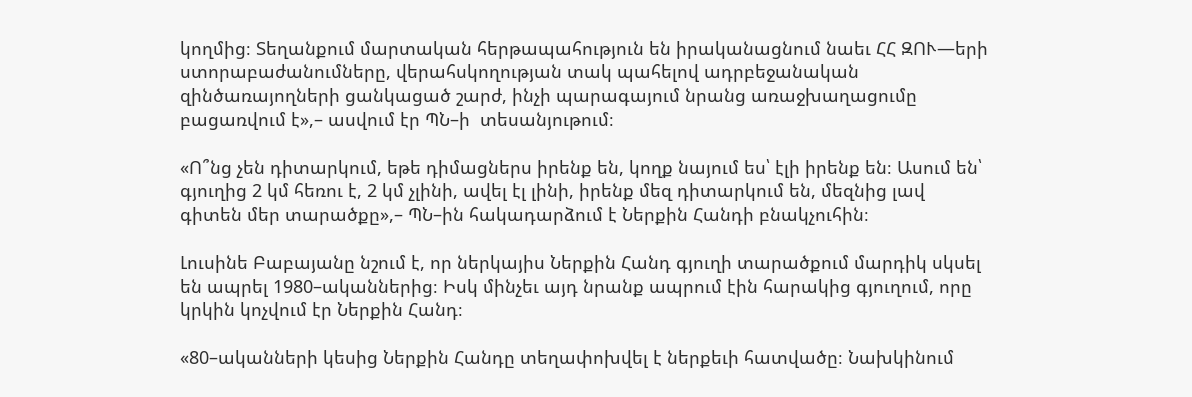կողմից։ Տեղանքում մարտական հերթապահություն են իրականացնում նաեւ ՀՀ ԶՈՒ—երի ստորաբաժանումները, վերահսկողության տակ պահելով ադրբեջանական զինծառայողների ցանկացած շարժ, ինչի պարագայում նրանց առաջխաղացումը բացառվում է»,– ասվում էր ՊՆ–ի  տեսանյութում։

«Ո՞նց չեն դիտարկում, եթե դիմացներս իրենք են, կողք նայում ես՝ էլի իրենք են։ Ասում են՝ գյուղից 2 կմ հեռու է, 2 կմ չլինի, ավել էլ լինի, իրենք մեզ դիտարկում են, մեզնից լավ գիտեն մեր տարածքը»,– ՊՆ–ին հակադարձում է Ներքին Հանդի բնակչուհին։

Լուսինե Բաբայանը նշում է, որ ներկայիս Ներքին Հանդ գյուղի տարածքում մարդիկ սկսել են ապրել 1980–ականներից։ Իսկ մինչեւ այդ նրանք ապրում էին հարակից գյուղում, որը կրկին կոչվում էր Ներքին Հանդ։

«80–ականների կեսից Ներքին Հանդը տեղափոխվել է ներքեւի հատվածը։ Նախկինում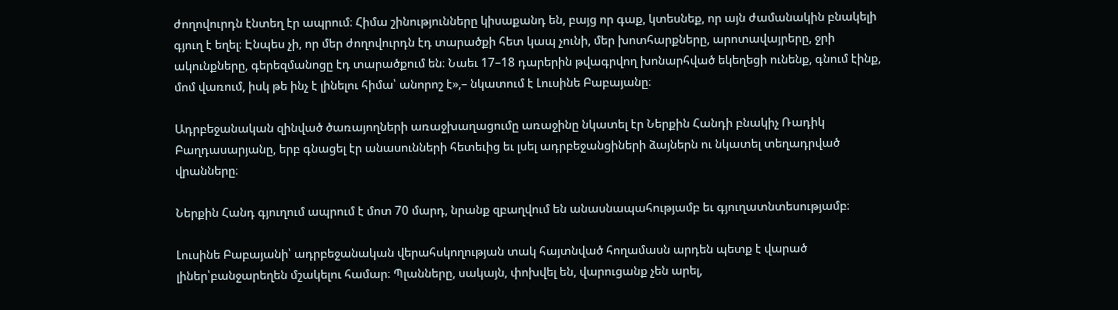ժողովուրդն էնտեղ էր ապրում։ Հիմա շինությունները կիսաքանդ են, բայց որ գաք, կտեսնեք, որ այն ժամանակին բնակելի գյուղ է եղել։ Էնպես չի, որ մեր ժողովուրդն էդ տարածքի հետ կապ չունի, մեր խոտհարքները, արոտավայրերը, ջրի ակունքները, գերեզմանոցը էդ տարածքում են։ Նաեւ 17–18 դարերին թվագրվող խոնարհված եկեղեցի ունենք, գնում էինք, մոմ վառում, իսկ թե ինչ է լինելու հիմա՝ անորոշ է»,– նկատում է Լուսինե Բաբայանը։

Ադրբեջանական զինված ծառայողների առաջխաղացումը առաջինը նկատել էր Ներքին Հանդի բնակիչ Ռադիկ Բաղդասարյանը, երբ գնացել էր անասունների հետեւից եւ լսել ադրբեջանցիների ձայներն ու նկատել տեղադրված վրանները։

Ներքին Հանդ գյուղում ապրում է մոտ 70 մարդ, նրանք զբաղվում են անասնապահությամբ եւ գյուղատնտեսությամբ։

Լուսինե Բաբայանի՝ ադրբեջանական վերահսկողության տակ հայտնված հողամասն արդեն պետք է վարած լիներ՝բանջարեղեն մշակելու համար։ Պլանները, սակայն, փոխվել են, վարուցանք չեն արել,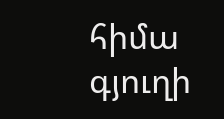հիմա գյուղի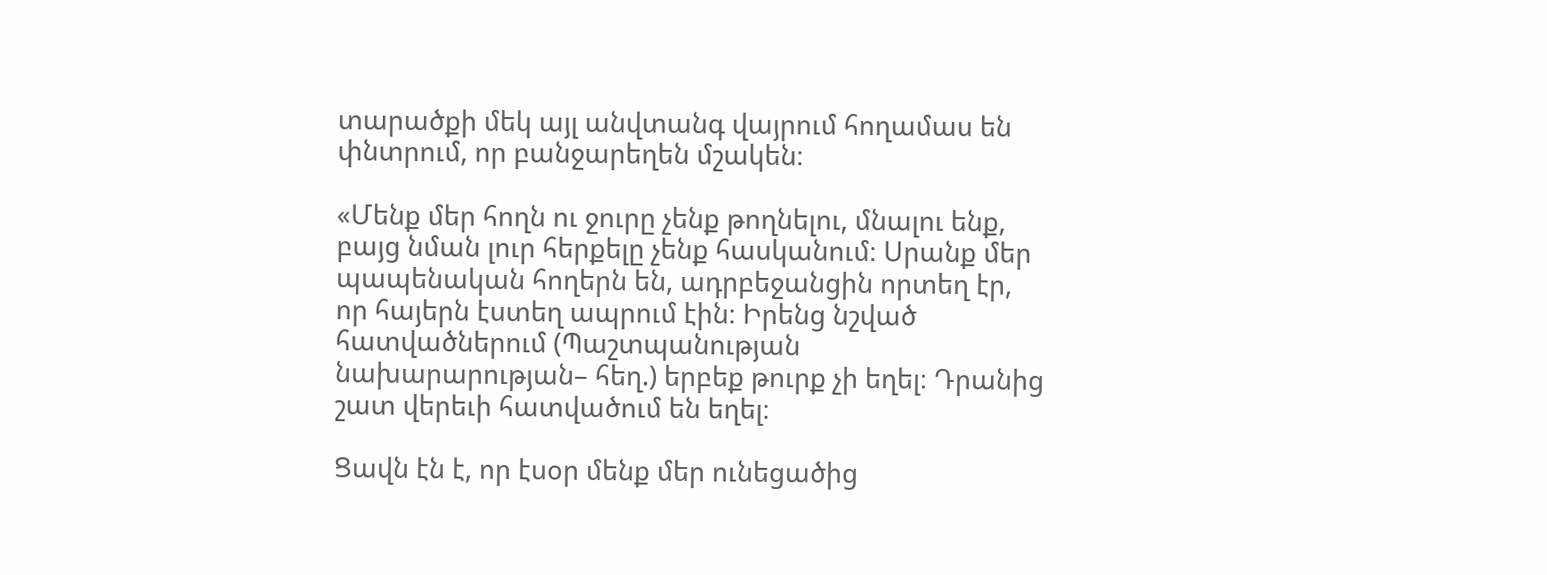տարածքի մեկ այլ անվտանգ վայրում հողամաս են փնտրում, որ բանջարեղեն մշակեն։

«Մենք մեր հողն ու ջուրը չենք թողնելու, մնալու ենք, բայց նման լուր հերքելը չենք հասկանում։ Սրանք մեր պապենական հողերն են, ադրբեջանցին որտեղ էր, որ հայերն էստեղ ապրում էին։ Իրենց նշված հատվածներում (Պաշտպանության նախարարության– հեղ.) երբեք թուրք չի եղել։ Դրանից շատ վերեւի հատվածում են եղել։

Ցավն էն է, որ էսօր մենք մեր ունեցածից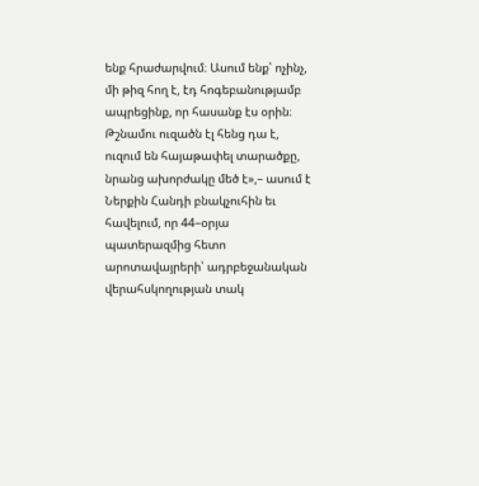ենք հրաժարվում։ Ասում ենք՝ ոչինչ, մի թիզ հող է, էդ հոգեբանությամբ ապրեցինք, որ հասանք էս օրին։ Թշնամու ուզածն էլ հենց դա է, ուզում են հայաթափել տարածքը, նրանց ախորժակը մեծ է»,– ասում է Ներքին Հանդի բնակչուհին եւ հավելում, որ 44–օրյա պատերազմից հետո արոտավայրերի՝ ադրբեջանական վերահսկողության տակ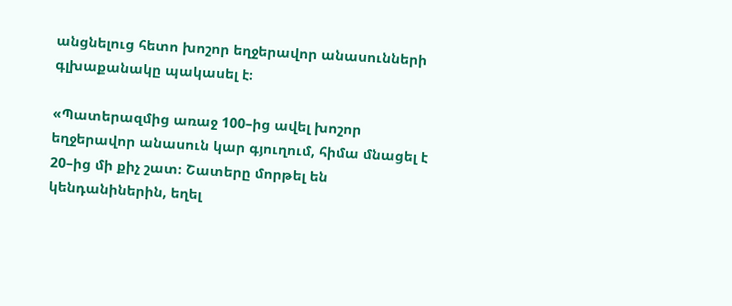անցնելուց հետո խոշոր եղջերավոր անասունների գլխաքանակը պակասել է։

«Պատերազմից առաջ 100–ից ավել խոշոր եղջերավոր անասուն կար գյուղում, հիմա մնացել է 20–ից մի քիչ շատ։ Շատերը մորթել են կենդանիներին, եղել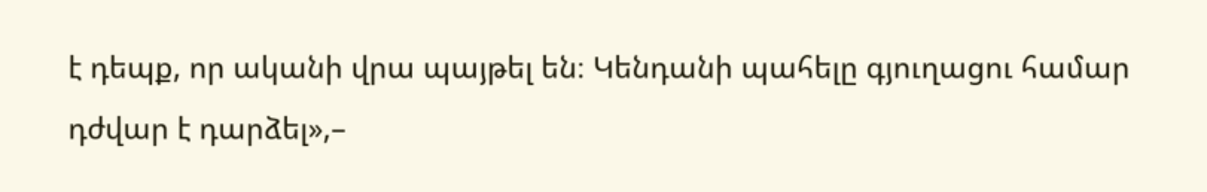է դեպք, որ ականի վրա պայթել են։ Կենդանի պահելը գյուղացու համար դժվար է դարձել»,–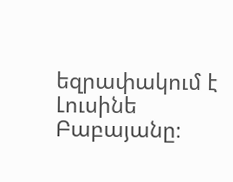եզրափակում է Լուսինե Բաբայանը։